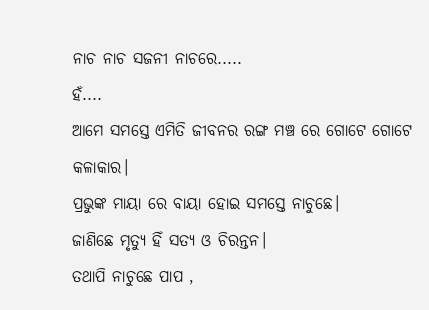ନାଚ ନାଚ ସଜନୀ ନାଚରେ.....
ହଁ....
ଆମେ ସମସ୍ତେ ଏମିତି ଜୀବନର ରଙ୍ଗ ମଞ୍ଚ ରେ ଗୋଟେ ଗୋଟେ କଳାକାର।
ପ୍ରଭୁଙ୍କ ମାୟା ରେ ବାୟା ହୋଇ ସମସ୍ତେ ନାଚୁଛେ।
ଜାଣିଛେ ମୃତ୍ୟୁ ହିଁ ସତ୍ୟ ଓ ଚିରନ୍ତନ।
ତଥାପି ନାଚୁଛେ ପାପ ,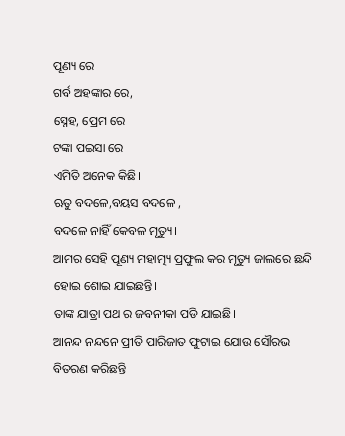ପୂଣ୍ୟ ରେ
ଗର୍ବ ଅହଙ୍କାର ରେ,
ସ୍ନେହ, ପ୍ରେମ ରେ
ଟଙ୍କା ପଇସା ରେ
ଏମିତି ଅନେକ କିଛି।
ଋତୁ ବଦଳେ,ବୟସ ବଦଳେ ,
ବଦଳେ ନାହିଁ କେବଳ ମୃତ୍ୟୁ।
ଆମର ସେହି ପୂଣ୍ୟ ମହାତ୍ମ୍ୟ ପ୍ରଫୁଲ କର ମୃତ୍ୟୁ ଜାଲରେ ଛନ୍ଦି ହୋଇ ଶୋଇ ଯାଇଛନ୍ତି।
ତାଙ୍କ ଯାତ୍ରା ପଥ ର ଜବନୀକା ପଡି ଯାଇଛି।
ଆନନ୍ଦ ନନ୍ଦନେ ପ୍ରୀତି ପାରିଜାତ ଫୁଟାଇ ଯୋଉ ସୌରଭ ବିତରଣ କରିଛନ୍ତି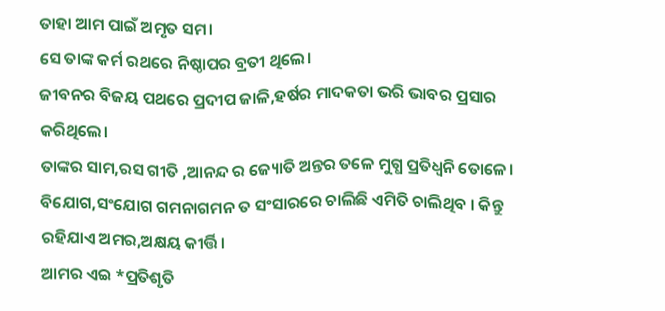ତାହା ଆମ ପାଇଁ ଅମୃତ ସମ।
ସେ ତାଙ୍କ କର୍ମ ରଥରେ ନିଷ୍ଠାପର ବ୍ରତୀ ଥିଲେ।
ଜୀବନର ବିଜୟ ପଥରେ ପ୍ରଦୀପ ଜାଳି,ହର୍ଷର ମାଦକତା ଭରି ଭାବର ପ୍ରସାର କରିଥିଲେ।
ତାଙ୍କର ସାମ,ରସ ଗୀତି ,ଆନନ୍ଦ ର ଜ୍ୟୋତି ଅନ୍ତର ତଳେ ମୁଗ୍ଧ ପ୍ରତିଧ୍ଵନି ତୋଳେ।
ବିଯୋଗ,ସଂଯୋଗ ଗମନାଗମନ ତ ସଂସାରରେ ଚାଲିଛି ଏମିତି ଚାଲିଥିବ । କିନ୍ତୁ ରହିଯାଏ ଅମର,ଅକ୍ଷୟ କୀର୍ତ୍ତି।
ଆମର ଏଇ *ପ୍ରତିଶୃତି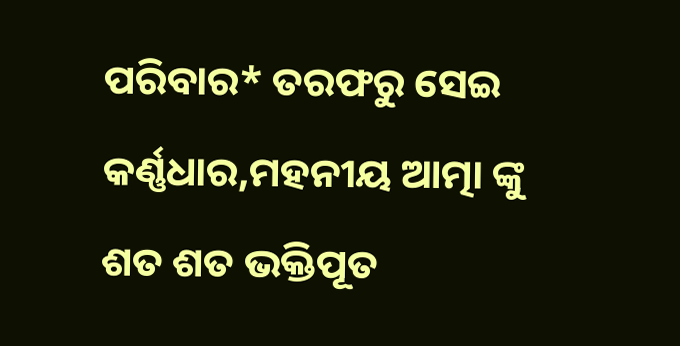ପରିବାର* ତରଫରୁ ସେଇ କର୍ଣ୍ଣଧାର,ମହନୀୟ ଆତ୍ମା ଙ୍କୁ ଶତ ଶତ ଭକ୍ତିପୂତ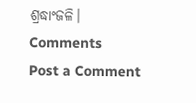ଶ୍ରଦ୍ଧାଂଜଳି।
Comments
Post a Comment